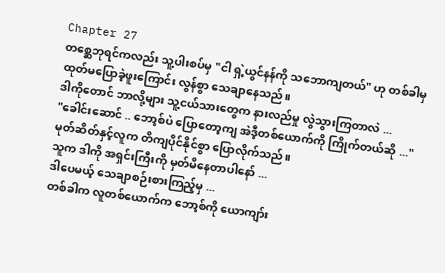Chapter 27
တစ္ဆေဘုရင်ကလည်း သူ့ပါးစပ်မှ "ငါ ရှဲ့ယွင်နန်ကို သဘောကျတယ်" ဟု တစ်ခါမှ ထုတ်မပြောခဲ့ဖူးကြောင်း လွန်စွာ သေချာနေသည်။
ဒါကိုတောင် ဘာလို့များ သူ့ငယ်သားတွေက နားလည်မှု လွဲသွားကြတာလဲ ...
"ခေါင်းဆောင် .. ဘော့စ်ပဲ ပြောတော့ကျ အဲဒီ့တစ်ယောက်ကို ကြိုက်တယ်ဆို ..."
မုတ်ဆိတ်နှင့်လူက တိကျပိုင်နိုင်စွာ ပြောလိုက်သည်။
သူက ဒါကို အရှင်းကြီးကို မှတ်မိနေတာပါနော် ...
ဒါပေမယ့် သေချာစဉ်းစားကြည့်မှ ...
တစ်ခါက လူတစ်ယောက်က ဘော့စ်ကို ယောကျာ်း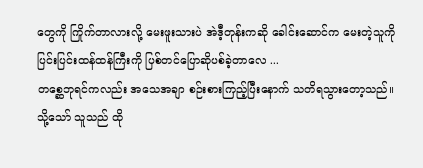တွေကို ကြိုက်တာလားလို့ မေးဖူးသားပဲ အဲဒီ့တုန်းကဆို ခေါင်းဆောင်က မေးတဲ့သူကို ပြင်းပြင်းထန်ထန်ကြီးကို ပြစ်တင်ပြောဆိုပစ်ခဲ့တာလေ ...
တစ္ဆေဘုရင်ကလည်း အသေအချာ စဉ်းစားကြည့်ပြီးနောက် သတိရသွားတော့သည်။
သို့သော် သူသည် ထို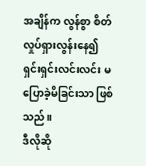အချိန်က လွန်စွာ စိတ်လှုပ်ရှားလွန်းနေ၍ ရှင်းရှင်းလင်းလင်း မပြောခဲ့မိခြင်းသာ ဖြစ်သည်။
ဒီလိုဆို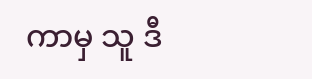ကာမှ သူ ဒီ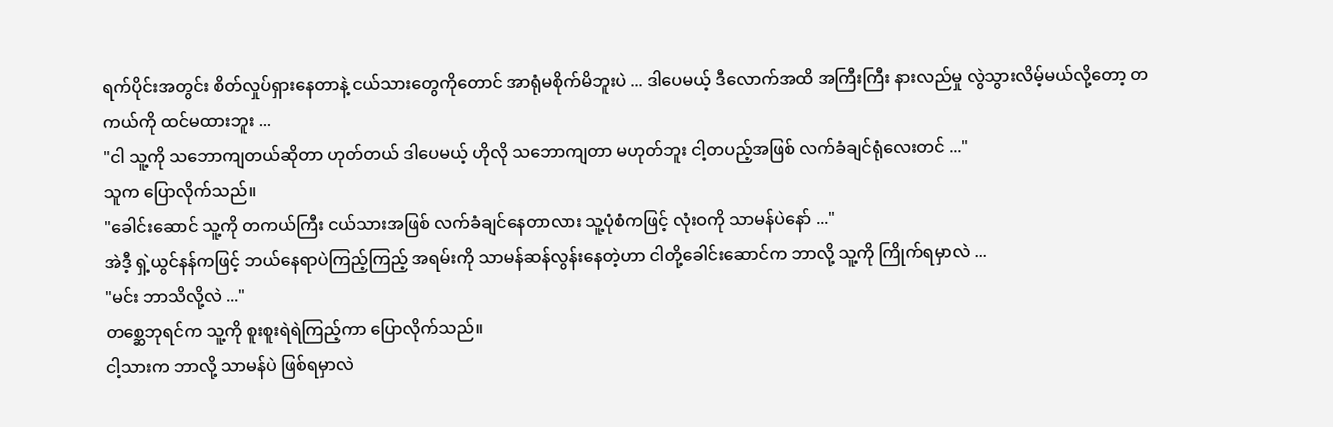ရက်ပိုင်းအတွင်း စိတ်လှုပ်ရှားနေတာနဲ့ ငယ်သားတွေကိုတောင် အာရုံမစိုက်မိဘူးပဲ ... ဒါပေမယ့် ဒီလောက်အထိ အကြီးကြီး နားလည်မှု လွဲသွားလိမ့်မယ်လို့တော့ တကယ်ကို ထင်မထားဘူး ...
"ငါ သူ့ကို သဘောကျတယ်ဆိုတာ ဟုတ်တယ် ဒါပေမယ့် ဟိုလို သဘောကျတာ မဟုတ်ဘူး ငါ့တပည့်အဖြစ် လက်ခံချင်ရုံလေးတင် ..."
သူက ပြောလိုက်သည်။
"ခေါင်းဆောင် သူ့ကို တကယ်ကြီး ငယ်သားအဖြစ် လက်ခံချင်နေတာလား သူ့ပုံစံကဖြင့် လုံးဝကို သာမန်ပဲနော် ..."
အဲဒီ့ ရှဲ့ယွင်နန်ကဖြင့် ဘယ်နေရာပဲကြည့်ကြည့် အရမ်းကို သာမန်ဆန်လွန်းနေတဲ့ဟာ ငါတို့ခေါင်းဆောင်က ဘာလို့ သူ့ကို ကြိုက်ရမှာလဲ ...
"မင်း ဘာသိလို့လဲ ..."
တစ္ဆေဘုရင်က သူ့ကို စူးစူးရဲရဲကြည့်ကာ ပြောလိုက်သည်။
ငါ့သားက ဘာလို့ သာမန်ပဲ ဖြစ်ရမှာလဲ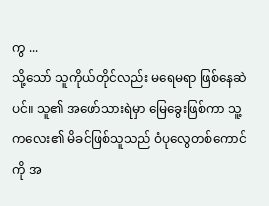ကွ ...
သို့သော် သူကိုယ်တိုင်လည်း မရေမရာ ဖြစ်နေဆဲပင်။ သူ၏ အဖော်သားရဲမှာ မြေခွေးဖြစ်ကာ သူ့ကလေး၏ မိခင်ဖြစ်သူသည် ဝံပုလွေတစ်ကောင်ကို အ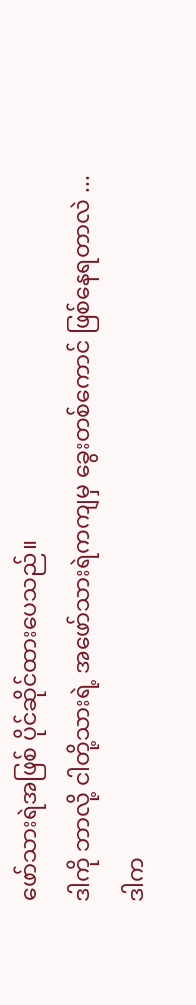ဖော်သားရဲအဖြစ် ပိုင်ဆိုင်ထားပေသည်။
ဒါကို ဘာလို့ ငါတို့သားရဲ့ အဖော်သားရဲကကျမှ ခွေးတစ်ကောင် ဖြစ်နေရတာလဲ ...
ဒါက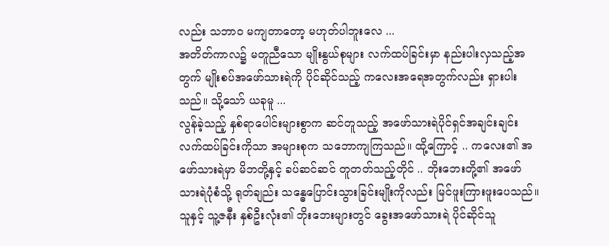လည်း သဘာဝ မကျတာတော့ မဟုတ်ပါဘူးလေ ...
အတိတ်ကာလ၌ မတူညီသော မျိုးနွယ်စုများ လက်ထပ်ခြင်းမှာ နည်းပါးလှသည့်အတွက် မျိုးစပ်အဖော်သားရဲကို ပိုင်ဆိုင်သည့် ကလေးအရေအတွက်လည်း ရှားပါးသည်။ သို့သော် ယခုမူ ...
လွန်ခဲ့သည့် နှစ်ရာပေါင်းများစွာက ဆင်တူသည့် အဖော်သားရဲပိုင်ရှင်အချင်းချင်း လက်ထပ်ခြင်းကိုသာ အများစုက သဘောကျကြသည်။ ထို့ကြောင့် .. ကလေး၏ အဖော်သားရဲမှာ မိဘတို့နှင့် ခပ်ဆင်ဆင် တူတတ်သည့်တိုင် .. ဘိုးဘေးတို့၏ အဖော်သားရဲပုံစံသို့ ရုတ်ချည်း သန္ဓေပြောင်းသွားခြင်းမျိုးကိုလည်း မြင်ဖူးကြားဖူးပေသည်။
သူနှင့် သူ့ဇနီး နှစ်ဦးလုံး၏ ဘိုးဘေးများတွင် ခွေးအဖော်သားရဲ ပိုင်ဆိုင်သူ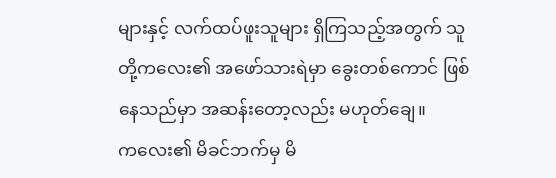များနှင့် လက်ထပ်ဖူးသူများ ရှိကြသည့်အတွက် သူတို့ကလေး၏ အဖော်သားရဲမှာ ခွေးတစ်ကောင် ဖြစ်နေသည်မှာ အဆန်းတော့လည်း မဟုတ်ချေ။
ကလေး၏ မိခင်ဘက်မှ မိ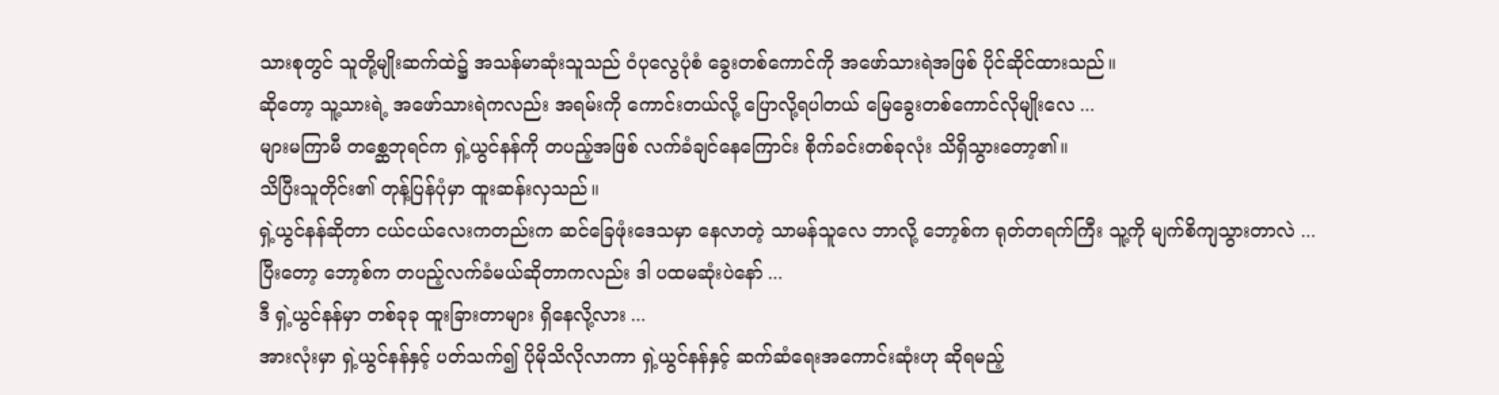သားစုတွင် သူတို့မျိုးဆက်ထဲ၌ အသန်မာဆုံးသူသည် ဝံပုလွေပုံစံ ခွေးတစ်ကောင်ကို အဖော်သားရဲအဖြစ် ပိုင်ဆိုင်ထားသည်။
ဆိုတော့ သူ့သားရဲ့ အဖော်သားရဲကလည်း အရမ်းကို ကောင်းတယ်လို့ ပြောလို့ရပါတယ် မြေခွေးတစ်ကောင်လိုမျိုးလေ ...
များမကြာမီ တစ္ဆေဘုရင်က ရှဲ့ယွင်နန်ကို တပည့်အဖြစ် လက်ခံချင်နေကြောင်း စိုက်ခင်းတစ်ခုလုံး သိရှိသွားတော့၏။
သိပြီးသူတိုင်း၏ တုန့်ပြန်ပုံမှာ ထူးဆန်းလှသည်။
ရှဲ့ယွင်နန်ဆိုတာ ငယ်ငယ်လေးကတည်းက ဆင်ခြေဖုံးဒေသမှာ နေလာတဲ့ သာမန်သူလေ ဘာလို့ ဘော့စ်က ရုတ်တရက်ကြီး သူ့ကို မျက်စိကျသွားတာလဲ ...
ပြီးတော့ ဘော့စ်က တပည့်လက်ခံမယ်ဆိုတာကလည်း ဒါ ပထမဆုံးပဲနော် ...
ဒီ ရှဲ့ယွင်နန်မှာ တစ်ခုခု ထူးခြားတာများ ရှိနေလို့လား ...
အားလုံးမှာ ရှဲ့ယွင်နန်နှင့် ပတ်သက်၍ ပိုမိုသိလိုလာကာ ရှဲ့ယွင်နန်နှင့် ဆက်ဆံရေးအကောင်းဆုံးဟု ဆိုရမည့်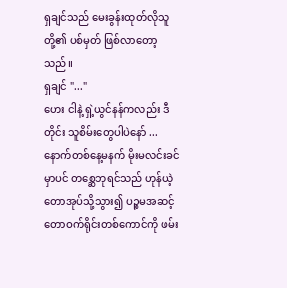ရှချင်သည် မေးခွန်းထုတ်လိုသူတို့၏ ပစ်မှတ် ဖြစ်လာတော့သည်။
ရှချင် "..."
ဟေး ငါနဲ့ ရှဲ့ယွင်နန်ကလည်း ဒီတိုင်း သူစိမ်းတွေပါပဲနော် ...
နောက်တစ်နေ့မနက် မိုးမလင်းခင်မှာပင် တစ္ဆေဘုရင်သည် ဟုန်ယဲ့တောအုပ်သို့သွား၍ ပဉ္စမအဆင့် တောဝက်ရိုင်းတစ်ကောင်ကို ဖမ်း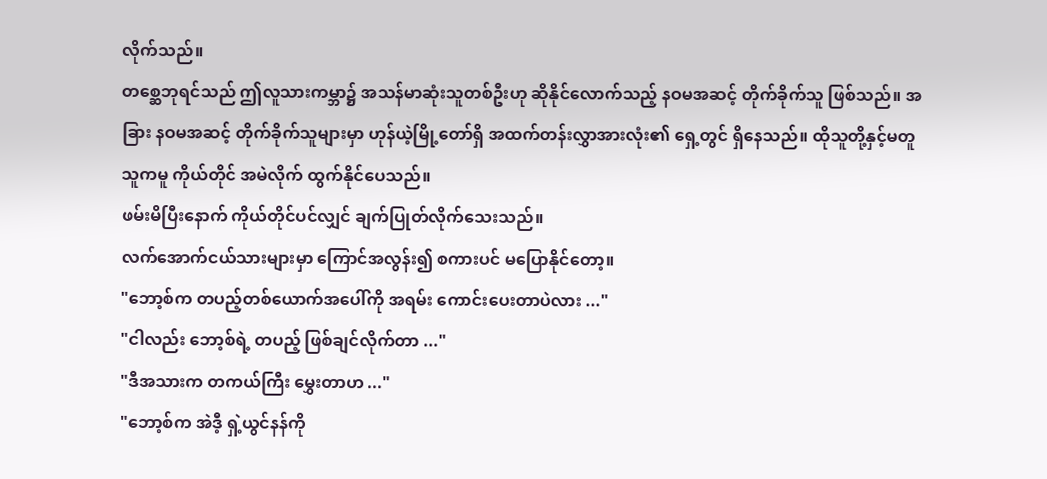လိုက်သည်။
တစ္ဆေဘုရင်သည် ဤလူသားကမ္ဘာ၌ အသန်မာဆုံးသူတစ်ဦးဟု ဆိုနိုင်လောက်သည့် နဝမအဆင့် တိုက်ခိုက်သူ ဖြစ်သည်။ အခြား နဝမအဆင့် တိုက်ခိုက်သူများမှာ ဟုန်ယဲ့မြို့တော်ရှိ အထက်တန်းလွှာအားလုံး၏ ရှေ့တွင် ရှိနေသည်။ ထိုသူတို့နှင့်မတူ သူကမူ ကိုယ်တိုင် အမဲလိုက် ထွက်နိုင်ပေသည်။
ဖမ်းမိပြီးနောက် ကိုယ်တိုင်ပင်လျှင် ချက်ပြုတ်လိုက်သေးသည်။
လက်အောက်ငယ်သားများမှာ ကြောင်အလွန်း၍ စကားပင် မပြောနိုင်တော့။
"ဘော့စ်က တပည့်တစ်ယောက်အပေါ်ကို အရမ်း ကောင်းပေးတာပဲလား ..."
"ငါလည်း ဘော့စ်ရဲ့ တပည့် ဖြစ်ချင်လိုက်တာ ..."
"ဒီအသားက တကယ်ကြီး မွှေးတာဟ ..."
"ဘော့စ်က အဲဒီ့ ရှဲ့ယွင်နန်ကို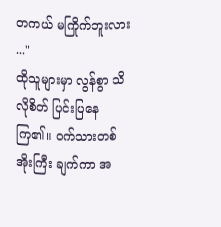တကယ် မကြိုက်ဘူးလား ..."
ထိုသူများမှာ လွန်စွာ သိလိုစိတ် ပြင်းပြနေကြ၏။ ဝက်သားတစ်အိုးကြီး ချက်ကာ အ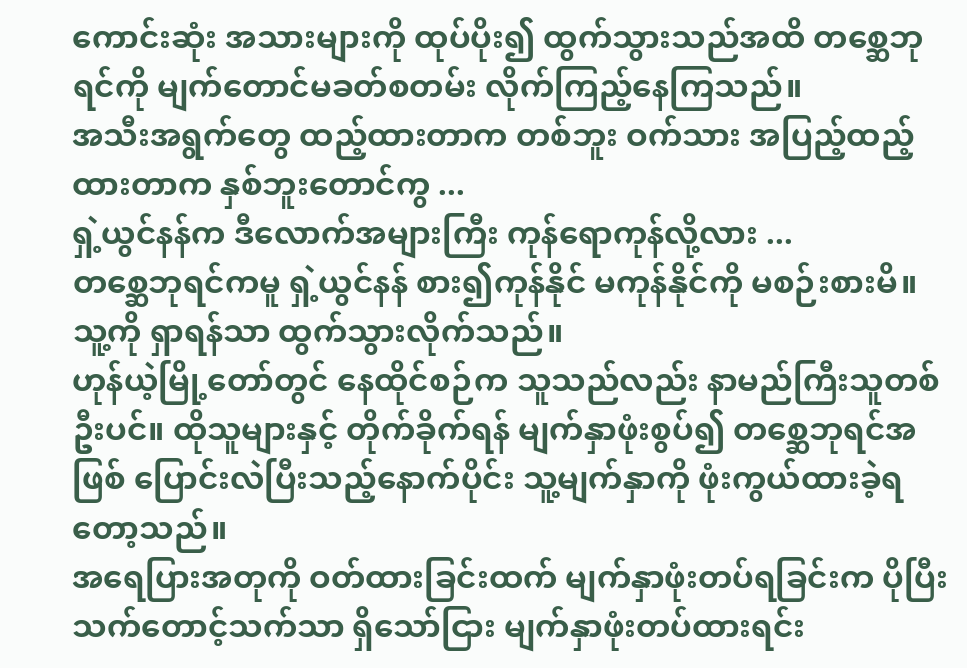ကောင်းဆုံး အသားများကို ထုပ်ပိုး၍ ထွက်သွားသည်အထိ တစ္ဆေဘုရင်ကို မျက်တောင်မခတ်စတမ်း လိုက်ကြည့်နေကြသည်။
အသီးအရွက်တွေ ထည့်ထားတာက တစ်ဘူး ဝက်သား အပြည့်ထည့်ထားတာက နှစ်ဘူးတောင်ကွ ...
ရှဲ့ယွင်နန်က ဒီလောက်အများကြီး ကုန်ရောကုန်လို့လား ...
တစ္ဆေဘုရင်ကမူ ရှဲ့ယွင်နန် စား၍ကုန်နိုင် မကုန်နိုင်ကို မစဉ်းစားမိ။ သူ့ကို ရှာရန်သာ ထွက်သွားလိုက်သည်။
ဟုန်ယဲ့မြို့တော်တွင် နေထိုင်စဉ်က သူသည်လည်း နာမည်ကြီးသူတစ်ဦးပင်။ ထိုသူများနှင့် တိုက်ခိုက်ရန် မျက်နှာဖုံးစွပ်၍ တစ္ဆေဘုရင်အဖြစ် ပြောင်းလဲပြီးသည့်နောက်ပိုင်း သူ့မျက်နှာကို ဖုံးကွယ်ထားခဲ့ရတော့သည်။
အရေပြားအတုကို ဝတ်ထားခြင်းထက် မျက်နှာဖုံးတပ်ရခြင်းက ပိုပြီး သက်တောင့်သက်သာ ရှိသော်ငြား မျက်နှာဖုံးတပ်ထားရင်း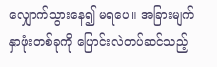လျှောက်သွားနေ၍ မရပေ။ အခြားမျက်နှာဖုံးတစ်ခုကို ပြောင်းလဲတပ်ဆင်သည့်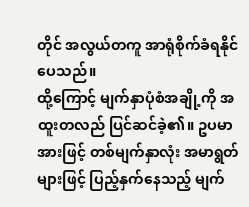တိုင် အလွယ်တကူ အာရုံစိုက်ခံရနိုင်ပေသည်။
ထို့ကြောင့် မျက်နှာပုံစံအချို့ကို အထူးတလည် ပြင်ဆင်ခဲ့၏။ ဥပမာအားဖြင့် တစ်မျက်နှာလုံး အမာရွတ်များဖြင့် ပြည့်နှက်နေသည့် မျက်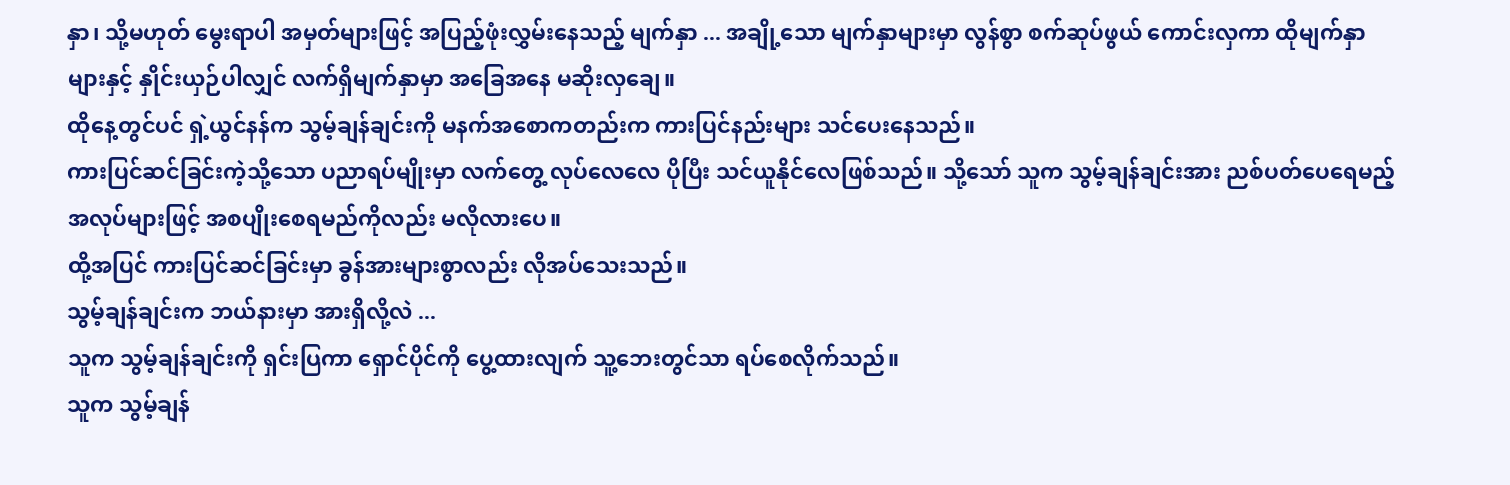နှာ၊ သို့မဟုတ် မွေးရာပါ အမှတ်များဖြင့် အပြည့်ဖုံးလွှမ်းနေသည့် မျက်နှာ ... အချို့သော မျက်နှာများမှာ လွန်စွာ စက်ဆုပ်ဖွယ် ကောင်းလှကာ ထိုမျက်နှာများနှင့် နှိုင်းယှဉ်ပါလျှင် လက်ရှိမျက်နှာမှာ အခြေအနေ မဆိုးလှချေ။
ထိုနေ့တွင်ပင် ရှဲ့ယွင်နန်က သွမ့်ချန်ချင်းကို မနက်အစောကတည်းက ကားပြင်နည်းများ သင်ပေးနေသည်။
ကားပြင်ဆင်ခြင်းကဲ့သို့သော ပညာရပ်မျိုးမှာ လက်တွေ့ လုပ်လေလေ ပိုပြီး သင်ယူနိုင်လေဖြစ်သည်။ သို့သော် သူက သွမ့်ချန်ချင်းအား ညစ်ပတ်ပေရေမည့် အလုပ်များဖြင့် အစပျိုးစေရမည်ကိုလည်း မလိုလားပေ။
ထို့အပြင် ကားပြင်ဆင်ခြင်းမှာ ခွန်အားများစွာလည်း လိုအပ်သေးသည်။
သွမ့်ချန်ချင်းက ဘယ်နားမှာ အားရှိလို့လဲ ...
သူက သွမ့်ချန်ချင်းကို ရှင်းပြကာ ရှောင်ပိုင်ကို ပွေ့ထားလျက် သူ့ဘေးတွင်သာ ရပ်စေလိုက်သည်။
သူက သွမ့်ချန်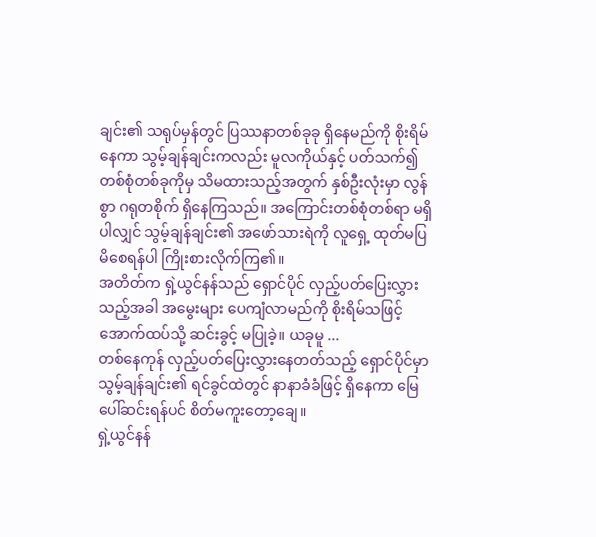ချင်း၏ သရုပ်မှန်တွင် ပြဿနာတစ်ခုခု ရှိနေမည်ကို စိုးရိမ်နေကာ သွမ့်ချန်ချင်းကလည်း မူလကိုယ်နှင့် ပတ်သက်၍ တစ်စုံတစ်ခုကိုမှ သိမထားသည့်အတွက် နှစ်ဦးလုံးမှာ လွန်စွာ ဂရုတစိုက် ရှိနေကြသည်။ အကြောင်းတစ်စုံတစ်ရာ မရှိပါလျှင် သွမ့်ချန်ချင်း၏ အဖော်သားရဲကို လူရှေ့ ထုတ်မပြမိစေရန်ပါ ကြိုးစားလိုက်ကြ၏။
အတိတ်က ရှဲ့ယွင်နန်သည် ရှောင်ပိုင် လှည့်ပတ်ပြေးလွှားသည့်အခါ အမွေးများ ပေကျံလာမည်ကို စိုးရိမ်သဖြင့် အောက်ထပ်သို့ ဆင်းခွင့် မပြုခဲ့။ ယခုမူ ...
တစ်နေကုန် လှည့်ပတ်ပြေးလွှားနေတတ်သည့် ရှောင်ပိုင်မှာ သွမ့်ချန်ချင်း၏ ရင်ခွင်ထဲတွင် နာနာခံခံဖြင့် ရှိနေကာ မြေပေါ်ဆင်းရန်ပင် စိတ်မကူးတော့ချေ။
ရှဲ့ယွင်နန်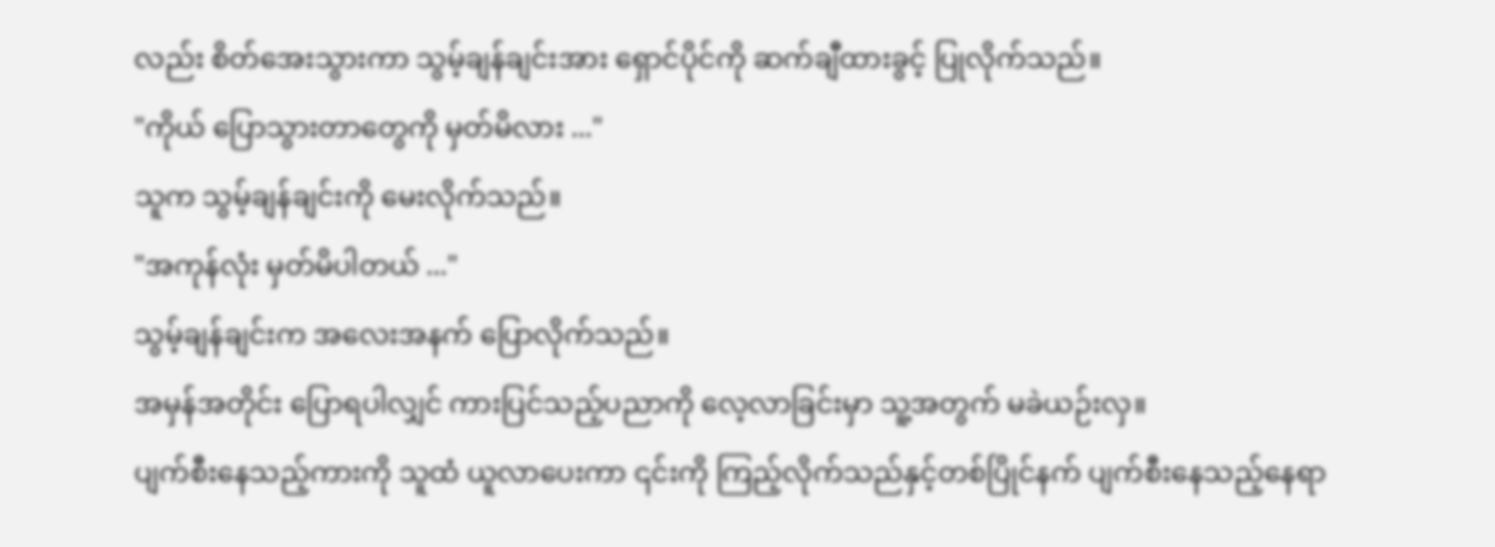လည်း စိတ်အေးသွားကာ သွမ့်ချန်ချင်းအား ရှောင်ပိုင်ကို ဆက်ချီထားခွင့် ပြုလိုက်သည်။
"ကိုယ် ပြောသွားတာတွေကို မှတ်မိလား ..."
သူက သွမ့်ချန်ချင်းကို မေးလိုက်သည်။
"အကုန်လုံး မှတ်မိပါတယ် ..."
သွမ့်ချန်ချင်းက အလေးအနက် ပြောလိုက်သည်။
အမှန်အတိုင်း ပြောရပါလျှင် ကားပြင်သည့်ပညာကို လေ့လာခြင်းမှာ သူ့အတွက် မခဲယဉ်းလှ။
ပျက်စီးနေသည့်ကားကို သူထံ ယူလာပေးကာ ၎င်းကို ကြည့်လိုက်သည်နှင့်တစ်ပြိုင်နက် ပျက်စီးနေသည့်နေရာ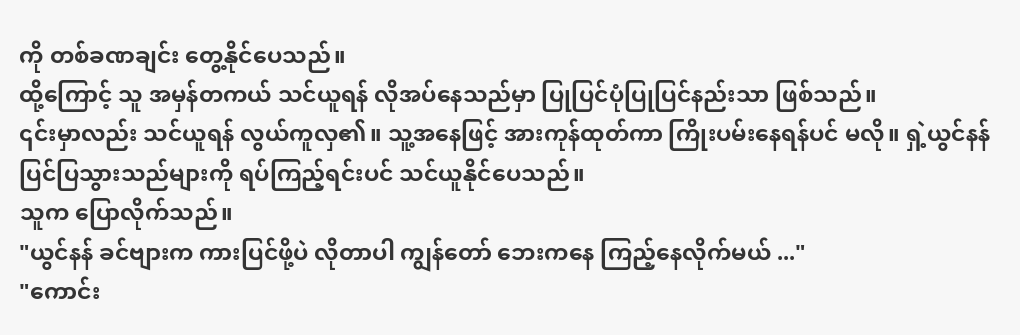ကို တစ်ခဏချင်း တွေ့နိုင်ပေသည်။
ထို့ကြောင့် သူ အမှန်တကယ် သင်ယူရန် လိုအပ်နေသည်မှာ ပြုပြင်ပုံပြုပြင်နည်းသာ ဖြစ်သည်။
၎င်းမှာလည်း သင်ယူရန် လွယ်ကူလှ၏။ သူ့အနေဖြင့် အားကုန်ထုတ်ကာ ကြိုးပမ်းနေရန်ပင် မလို။ ရှဲ့ယွင်နန် ပြင်ပြသွားသည်များကို ရပ်ကြည့်ရင်းပင် သင်ယူနိုင်ပေသည်။
သူက ပြောလိုက်သည်။
"ယွင်နန် ခင်ဗျားက ကားပြင်ဖို့ပဲ လိုတာပါ ကျွန်တော် ဘေးကနေ ကြည့်နေလိုက်မယ် ..."
"ကောင်း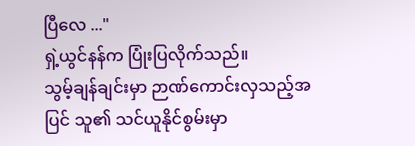ပြီလေ ..."
ရှဲ့ယွင်နန်က ပြုံးပြလိုက်သည်။
သွမ့်ချန်ချင်းမှာ ဉာဏ်ကောင်းလှသည့်အပြင် သူ၏ သင်ယူနိုင်စွမ်းမှာ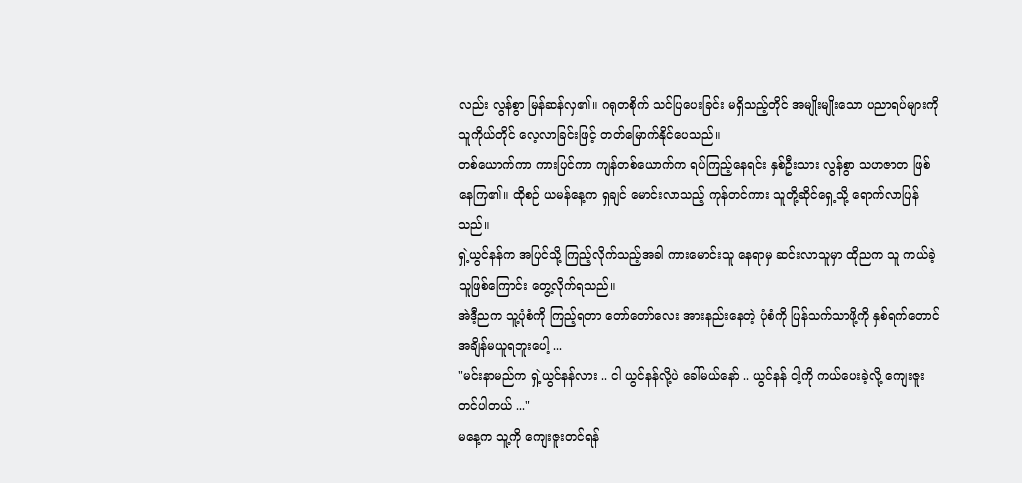လည်း လွန်စွာ မြန်ဆန်လှ၏။ ဂရုတစိုက် သင်ပြပေးခြင်း မရှိသည့်တိုင် အမျိုးမျိုးသော ပညာရပ်များကို သူကိုယ်တိုင် လေ့လာခြင်းဖြင့် တတ်မြောက်နိုင်ပေသည်။
တစ်ယောက်ကာ ကားပြင်ကာ ကျန်တစ်ယောက်က ရပ်ကြည့်နေရင်း နှစ်ဦးသား လွန်စွာ သဟဇာတ ဖြစ်နေကြ၏။ ထိုစဉ် ယမန်နေ့က ရှချင် မောင်းလာသည့် ကုန်တင်ကား သူတို့ဆိုင်ရှေ့သို့ ရောက်လာပြန်သည်။
ရှဲ့ယွင်နန်က အပြင်သို့ ကြည့်လိုက်သည့်အခါ ကားမောင်းသူ နေရာမှ ဆင်းလာသူမှာ ထိုညက သူ ကယ်ခဲ့သူဖြစ်ကြောင်း တွေ့လိုက်ရသည်။
အဲဒီ့ညက သူ့ပုံစံကို ကြည့်ရတာ တော်တော်လေး အားနည်းနေတဲ့ ပုံစံကို ပြန်သက်သာဖို့ကို နှစ်ရက်တောင် အချိန်မယူရဘူးပေါ့ ...
"မင်းနာမည်က ရှဲ့ယွင်နန်လား .. ငါ ယွင်နန်လို့ပဲ ခေါ်မယ်နော် .. ယွင်နန် ငါ့ကို ကယ်ပေးခဲ့လို့ ကျေးဇူးတင်ပါတယ် ..."
မနေ့က သူ့ကို ကျေးဇူးတင်ရန်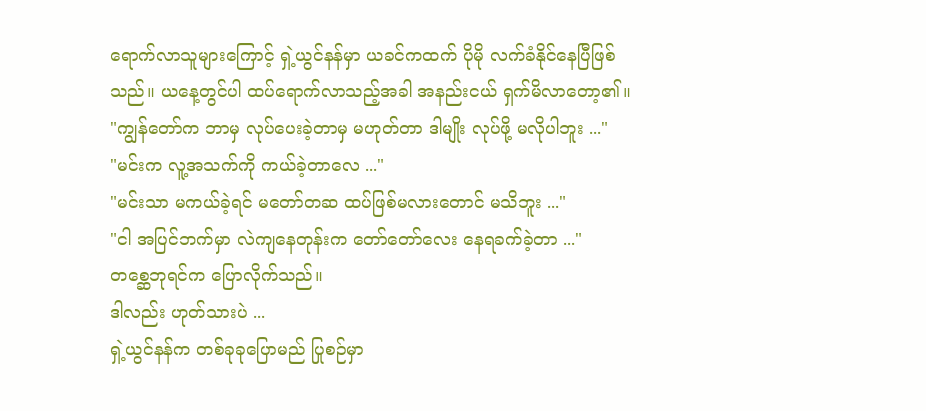ရောက်လာသူများကြောင့် ရှဲ့ယွင်နန်မှာ ယခင်ကထက် ပိုမို လက်ခံနိုင်နေပြီဖြစ်သည်။ ယနေ့တွင်ပါ ထပ်ရောက်လာသည့်အခါ အနည်းငယ် ရှက်မိလာတော့၏။
"ကျွန်တော်က ဘာမှ လုပ်ပေးခဲ့တာမှ မဟုတ်တာ ဒါမျိုး လုပ်ဖို့ မလိုပါဘူး ..."
"မင်းက လူ့အသက်ကို ကယ်ခဲ့တာလေ ..."
"မင်းသာ မကယ်ခဲ့ရင် မတော်တဆ ထပ်ဖြစ်မလားတောင် မသိဘူး ..."
"ငါ အပြင်ဘက်မှာ လဲကျနေတုန်းက တော်တော်လေး နေရခက်ခဲ့တာ ..."
တစ္ဆေဘုရင်က ပြောလိုက်သည်။
ဒါလည်း ဟုတ်သားပဲ ...
ရှဲ့ယွင်နန်က တစ်ခုခုပြောမည် ပြုစဉ်မှာ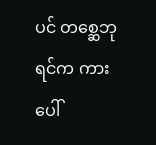ပင် တစ္ဆေဘုရင်က ကားပေါ်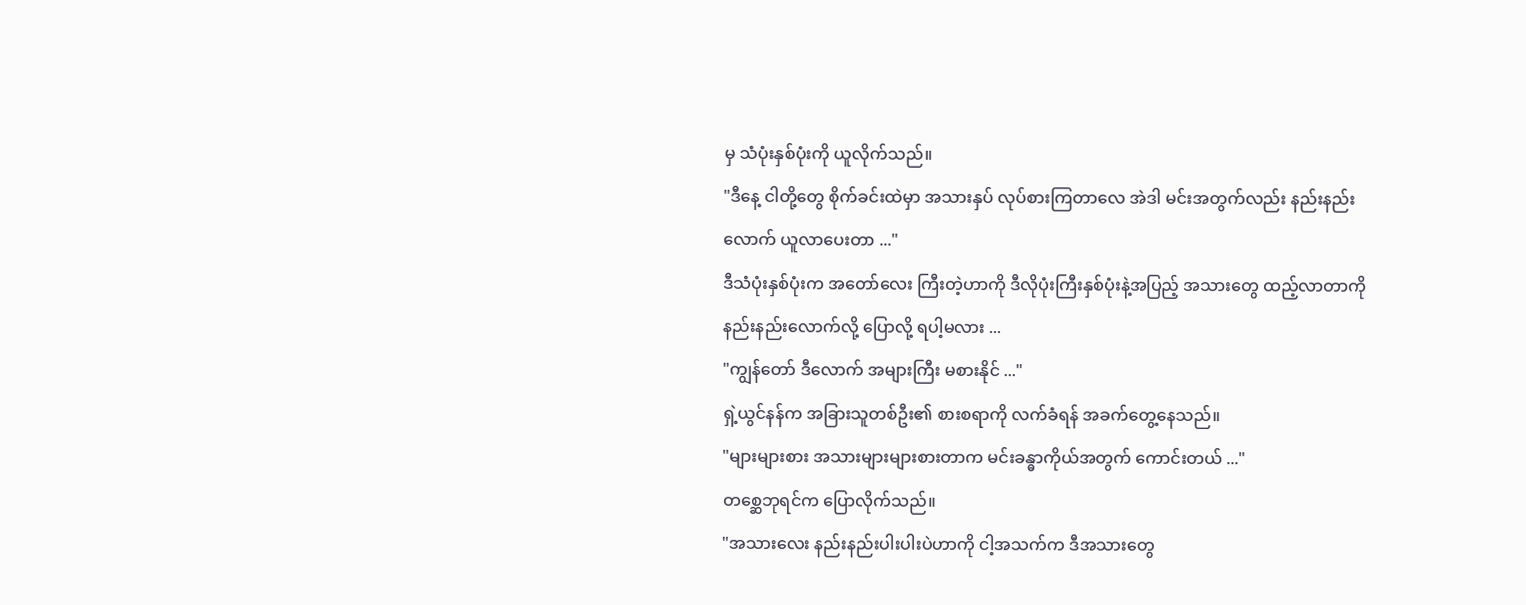မှ သံပုံးနှစ်ပုံးကို ယူလိုက်သည်။
"ဒီနေ့ ငါတို့တွေ စိုက်ခင်းထဲမှာ အသားနှပ် လုပ်စားကြတာလေ အဲဒါ မင်းအတွက်လည်း နည်းနည်းလောက် ယူလာပေးတာ ..."
ဒီသံပုံးနှစ်ပုံးက အတော်လေး ကြီးတဲ့ဟာကို ဒီလိုပုံးကြီးနှစ်ပုံးနဲ့အပြည့် အသားတွေ ထည့်လာတာကို နည်းနည်းလောက်လို့ ပြောလို့ ရပါ့မလား ...
"ကျွန်တော် ဒီလောက် အများကြီး မစားနိုင် ..."
ရှဲ့ယွင်နန်က အခြားသူတစ်ဦး၏ စားစရာကို လက်ခံရန် အခက်တွေ့နေသည်။
"များများစား အသားများများစားတာက မင်းခန္ဓာကိုယ်အတွက် ကောင်းတယ် ..."
တစ္ဆေဘုရင်က ပြောလိုက်သည်။
"အသားလေး နည်းနည်းပါးပါးပဲဟာကို ငါ့အသက်က ဒီအသားတွေ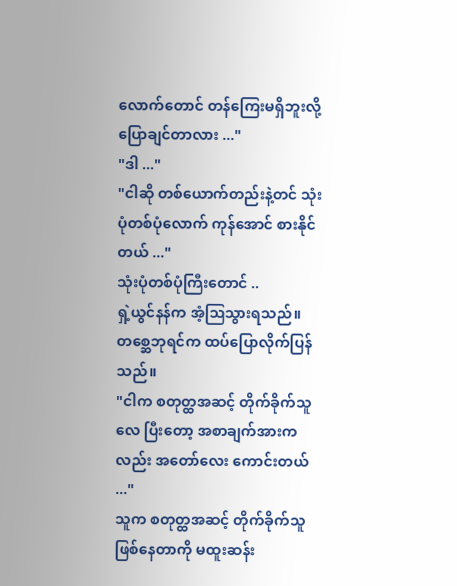လောက်တောင် တန်ကြေးမရှိဘူးလို့ ပြောချင်တာလား ..."
"ဒါ ..."
"ငါဆို တစ်ယောက်တည်းနဲ့တင် သုံးပုံတစ်ပုံလောက် ကုန်အောင် စားနိုင်တယ် ..."
သုံးပုံတစ်ပုံကြီးတောင် ..
ရှဲ့ယွင်နန်က အံ့ဩသွားရသည်။
တစ္ဆေဘုရင်က ထပ်ပြောလိုက်ပြန်သည်။
"ငါက စတုတ္ထအဆင့် တိုက်ခိုက်သူလေ ပြီးတော့ အစာချက်အားကလည်း အတော်လေး ကောင်းတယ် ..."
သူက စတုတ္ထအဆင့် တိုက်ခိုက်သူ ဖြစ်နေတာကို မထူးဆန်း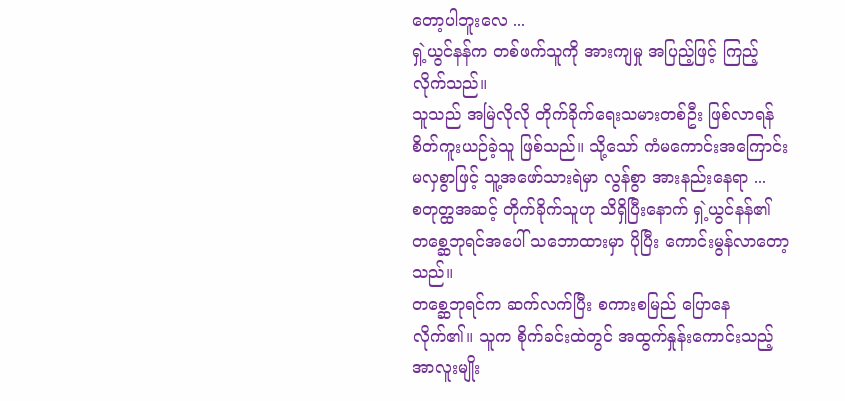တော့ပါဘူးလေ ...
ရှဲ့ယွင်နန်က တစ်ဖက်သူကို အားကျမှု အပြည့်ဖြင့် ကြည့်လိုက်သည်။
သူသည် အမြဲလိုလို တိုက်ခိုက်ရေးသမားတစ်ဦး ဖြစ်လာရန် စိတ်ကူးယဉ်ခဲ့သူ ဖြစ်သည်။ သို့သော် ကံမကောင်းအကြောင်းမလှစွာဖြင့် သူ့အဖော်သားရဲမှာ လွန်စွာ အားနည်းနေရာ ...
စတုတ္ထအဆင့် တိုက်ခိုက်သူဟု သိရှိပြီးနောက် ရှဲ့ယွင်နန်၏ တစ္ဆေဘုရင်အပေါ် သဘောထားမှာ ပိုပြီး ကောင်းမွန်လာတော့သည်။
တစ္ဆေဘုရင်က ဆက်လက်ပြီး စကားစမြည် ပြောနေလိုက်၏။ သူက စိုက်ခင်းထဲတွင် အထွက်နှုန်းကောင်းသည့် အာလူးမျိုး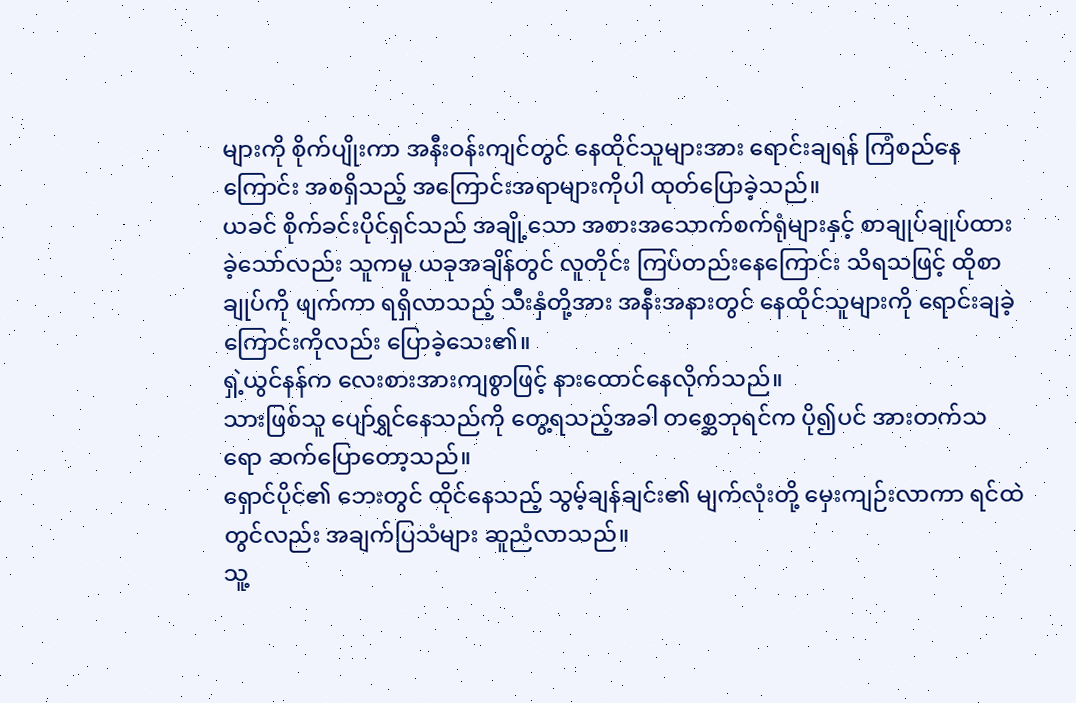များကို စိုက်ပျိုးကာ အနီးဝန်းကျင်တွင် နေထိုင်သူများအား ရောင်းချရန် ကြံစည်နေကြောင်း အစရှိသည့် အကြောင်းအရာများကိုပါ ထုတ်ပြောခဲ့သည်။
ယခင် စိုက်ခင်းပိုင်ရှင်သည် အချို့သော အစားအသောက်စက်ရုံများနှင့် စာချုပ်ချုပ်ထားခဲ့သော်လည်း သူကမူ ယခုအချိန်တွင် လူတိုင်း ကြပ်တည်းနေကြောင်း သိရသဖြင့် ထိုစာချုပ်ကို ဖျက်ကာ ရရှိလာသည့် သီးနှံတို့အား အနီးအနားတွင် နေထိုင်သူများကို ရောင်းချခဲ့ကြောင်းကိုလည်း ပြောခဲ့သေး၏။
ရှဲ့ယွင်နန်က လေးစားအားကျစွာဖြင့် နားထောင်နေလိုက်သည်။
သားဖြစ်သူ ပျော်ရွှင်နေသည်ကို တွေ့ရသည့်အခါ တစ္ဆေဘုရင်က ပို၍ပင် အားတက်သရော ဆက်ပြောတော့သည်။
ရှောင်ပိုင်၏ ဘေးတွင် ထိုင်နေသည့် သွမ့်ချန်ချင်း၏ မျက်လုံးတို့ မှေးကျဉ်းလာကာ ရင်ထဲတွင်လည်း အချက်ပြသံများ ဆူညံလာသည်။
သူ့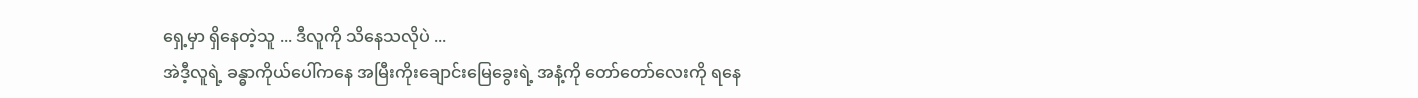ရှေ့မှာ ရှိနေတဲ့သူ ... ဒီလူကို သိနေသလိုပဲ ...
အဲဒီ့လူရဲ့ ခန္ဓာကိုယ်ပေါ်ကနေ အမြီးကိုးချောင်းမြေခွေးရဲ့ အနံ့ကို တော်တော်လေးကို ရနေ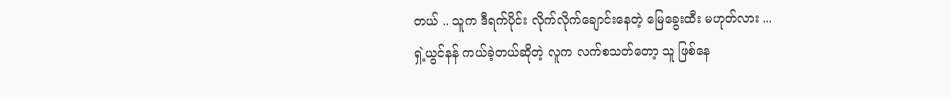တယ် .. သူက ဒီရက်ပိုင်း လိုက်လိုက်ချောင်းနေတဲ့ မြေခွေးထီး မဟုတ်လား ...
ရှဲ့ယွင်နန် ကယ်ခဲ့တယ်ဆိုတဲ့ လူက လက်စသတ်တော့ သူ ဖြစ်နေ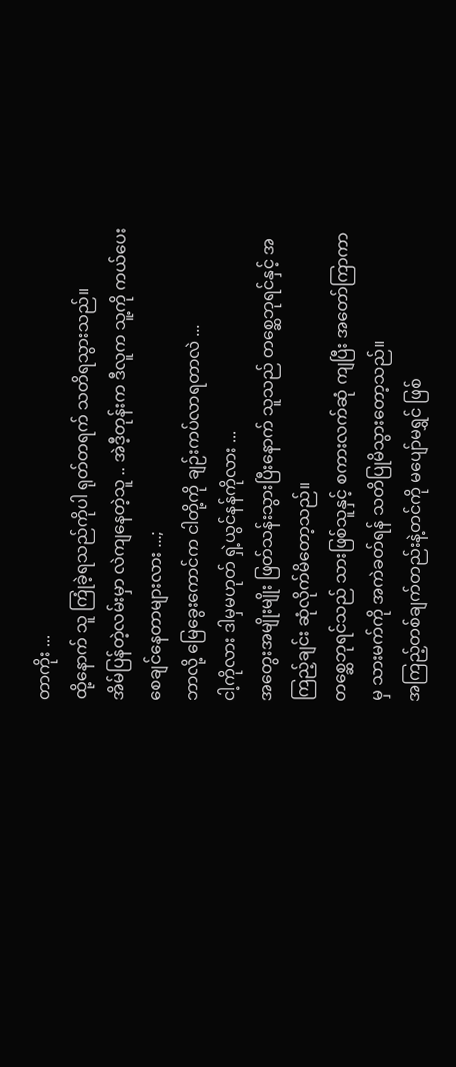တာကိုး ...
ထို့နောက် သူ ကြုံခဲ့ရသည်ကိုပါ ရုတ်တရက် သတိရသွားသည်။
အိမ်ပြန်တဲ့လမ်းမှာ လဲကျနေတဲ့သူ .. အဲဒီ့တုန်းက ဒီလူက သူ့ကို ကယ်ပေးစေချင်နေတာများလား ...;
ဘာလို့ မြေခွေးကောင်က ငါတို့ကို ချဉ်းကပ်လာရတာလဲ ...
ငါ့ကိုလား ဒါမှမဟုတ် ရှဲ့ယွင်နန်ကိုလား ...
အတွေးအမျိုးမျိုး ဖြတ်သန်းသွားပြီးနောက် သူသည် တစ္ဆေဘုရင်နှင့် အကြည့်ချင်း ဆုံလိုက်မိတော့သည်။
တစ္ဆေဘုရင်သည် သားဖြစ်သူနှင့် စကားလက်ဆုံ ကျပြီး အတော်ကြာကာမှ သားမက်ကို အကဲခတ်ရန် သတိပြုမိသွားတော့သည်။
အကြည့်တစ်ချက်တည်းနဲ့တင်ကို မပျော်မရွှင် ဖြစ်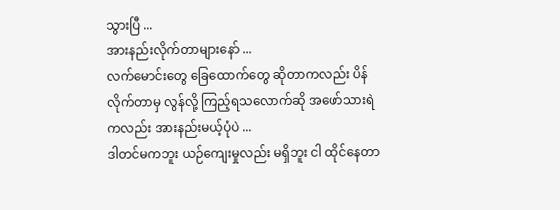သွားပြီ ...
အားနည်းလိုက်တာများနော် ...
လက်မောင်းတွေ ခြေထောက်တွေ ဆိုတာကလည်း ပိန်လိုက်တာမှ လွန်လို့ ကြည့်ရသလောက်ဆို အဖော်သားရဲကလည်း အားနည်းမယ့်ပုံပဲ ...
ဒါတင်မကဘူး ယဉ်ကျေးမှုလည်း မရှိဘူး ငါ ထိုင်နေတာ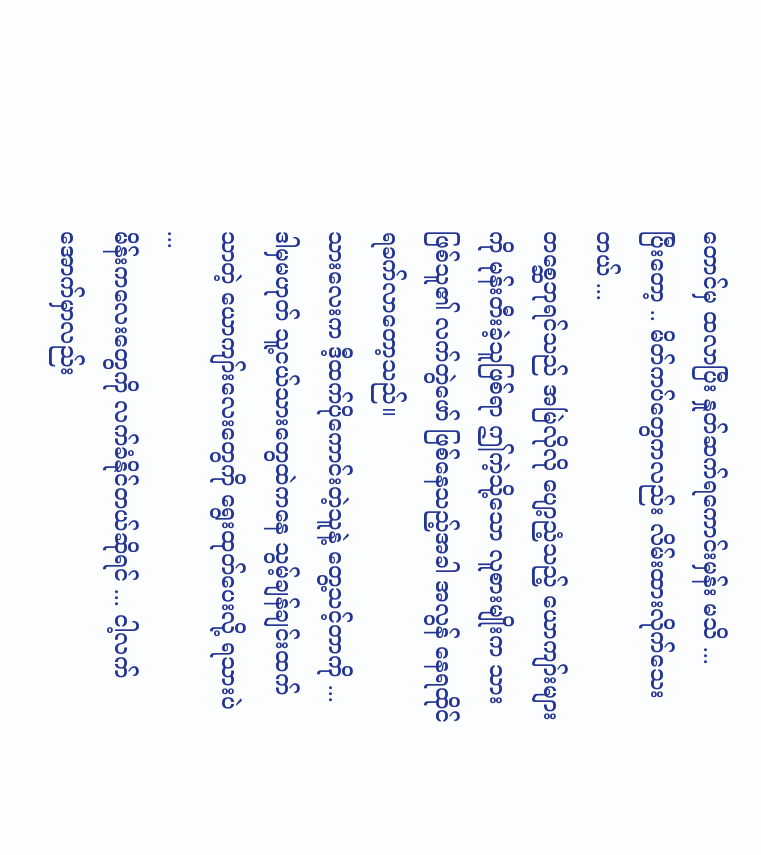တောင်မှ ထလာပြီး နှုတ်ဆက်ရကောင်းမှန်း မသိ ...
ပြီးတော့ .. မိတ်ကပ်တွေကလည်း လိမ်းထားလိုက်သေးတယ် ...
တစ္ဆေဘုရင်သည် အမြဲလိုလို ပျော့ညံ့သည့် ယောကျာ်းများကို မုန်းတီးခဲ့သူဖြစ်ရာ ဤကဲ့သို့သော လူစားမျိုးက သားဖြစ်သူ၏ လက်တွဲဖော် ဖြစ်နေသည့်အခါ အလွန် နေရထိုင်ရခက်လာတော့သည်။
သားလေးက ဒီ့ထက်ပိုကောင်းတဲ့သူနဲ့ တွေ့သင့်တာကို ...
ဒါမှမဟုတ် သူ့ငယ်သားတွေထဲကနေ သွမ့်ချန်ချင်းထက် သာတဲ့ ယောကျာ်းလေးတွေကို ရွေးထုတ်ပေးလို့ ရသားပဲ ...
မိန်းကလေးတွေကို လက်ခံနိုင်တယ်ဆိုရင် ... ငါ့လက်အောက်မှာလည်း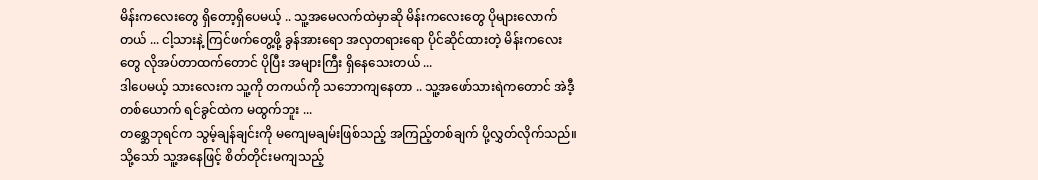မိန်းကလေးတွေ ရှိတော့ရှိပေမယ့် .. သူ့အမေလက်ထဲမှာဆို မိန်းကလေးတွေ ပိုများလောက်တယ် ... ငါ့သားနဲ့ ကြင်ဖက်တွေ့ဖို့ ခွန်အားရော အလှတရားရော ပိုင်ဆိုင်ထားတဲ့ မိန်းကလေးတွေ လိုအပ်တာထက်တောင် ပိုပြီး အများကြီး ရှိနေသေးတယ် ...
ဒါပေမယ့် သားလေးက သူ့ကို တကယ်ကို သဘောကျနေတာ .. သူ့အဖော်သားရဲကတောင် အဲဒီ့တစ်ယောက် ရင်ခွင်ထဲက မထွက်ဘူး ...
တစ္ဆေဘုရင်က သွမ့်ချန်ချင်းကို မကျေမချမ်းဖြစ်သည့် အကြည့်တစ်ချက် ပို့လွှတ်လိုက်သည်။ သို့သော် သူ့အနေဖြင့် စိတ်တိုင်းမကျသည့်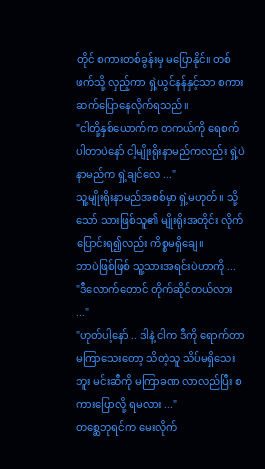တိုင် စကားတစ်ခွန်းမှ မပြောနိုင်။ တစ်ဖက်သို့ လှည့်ကာ ရှဲ့ယွင်နန်နှင့်သာ စကားဆက်ပြောနေလိုက်ရသည်။
"ငါတို့နှစ်ယောက်က တကယ်ကို ရေစက်ပါတာပဲနော် ငါ့မျိုးရိုးနာမည်ကလည်း ရှဲ့ပဲ နာမည်က ရှဲ့ချင်လေ ..."
သူ့မျိုးရိုးနာမည်အစစ်မှာ ရှဲ့မဟုတ်။ သို့သော် သားဖြစ်သူ၏ မျိုးရိုးအတိုင်း လိုက်ပြောင်းရ၍လည်း ကိစ္စမရှိချေ။
ဘာပဲဖြစ်ဖြစ် သူ့သားအရင်းပဲဟာကို ...
"ဒီလောက်တောင် တိုက်ဆိုင်တယ်လား ..."
"ဟုတ်ပါ့နော် .. ဒါနဲ့ ငါက ဒီကို ရောက်တာ မကြာသေးတော့ သိတဲ့သူ သိပ်မရှိသေးဘူး မင်းဆီကို မကြာခဏ လာလည်ပြီး စကားပြောလို့ ရမလား ..."
တစ္ဆေဘုရင်က မေးလိုက်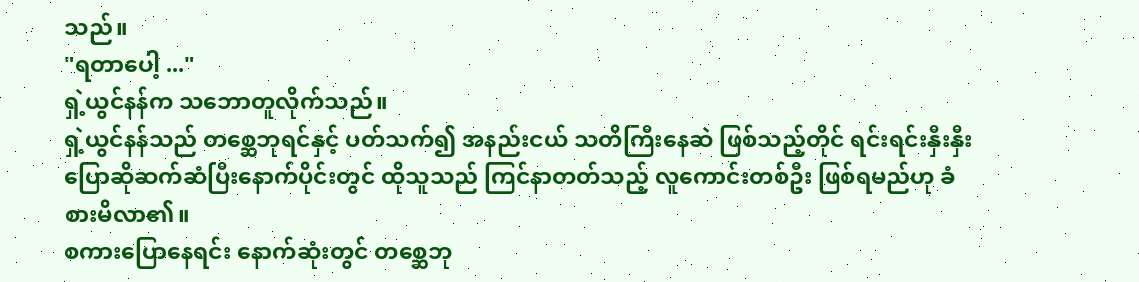သည်။
"ရတာပေါ့ ..."
ရှဲ့ယွင်နန်က သဘောတူလိုက်သည်။
ရှဲ့ယွင်နန်သည် တစ္ဆေဘုရင်နှင့် ပတ်သက်၍ အနည်းငယ် သတိကြီးနေဆဲ ဖြစ်သည့်တိုင် ရင်းရင်းနှီးနှီး ပြောဆိုဆက်ဆံပြီးနောက်ပိုင်းတွင် ထိုသူသည် ကြင်နာတတ်သည့် လူကောင်းတစ်ဦး ဖြစ်ရမည်ဟု ခံစားမိလာ၏။
စကားပြောနေရင်း နောက်ဆုံးတွင် တစ္ဆေဘု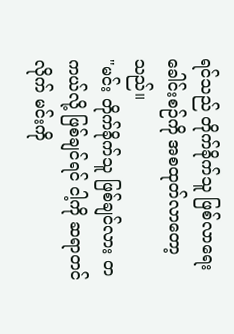ရင်သည် တိုက်ခိုက်သူ ဖြစ်လာရေး ခေါင်းစဉ်ကို အစထုတ်လာတော့သည်။
"မင်း တိုက်ခိုက်သူ ဖြစ်ချင်လား တကယ်လို့ ဖြစ်ချင်ရင် ငါ့ကို ဆရာတင်လိုက် မင်းကို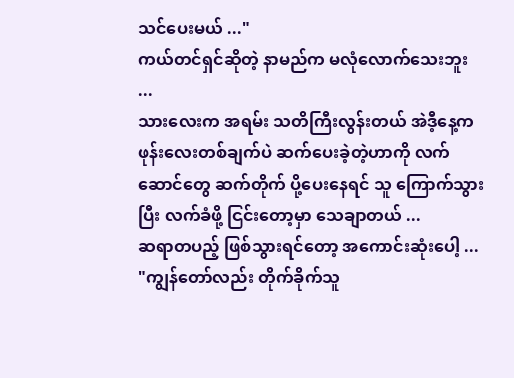သင်ပေးမယ် ..."
ကယ်တင်ရှင်ဆိုတဲ့ နာမည်က မလုံလောက်သေးဘူး ...
သားလေးက အရမ်း သတိကြီးလွန်းတယ် အဲဒီ့နေ့က ဖုန်းလေးတစ်ချက်ပဲ ဆက်ပေးခဲ့တဲ့ဟာကို လက်ဆောင်တွေ ဆက်တိုက် ပို့ပေးနေရင် သူ ကြောက်သွားပြီး လက်ခံဖို့ ငြင်းတော့မှာ သေချာတယ် ...
ဆရာတပည့် ဖြစ်သွားရင်တော့ အကောင်းဆုံးပေါ့ ...
"ကျွန်တော်လည်း တိုက်ခိုက်သူ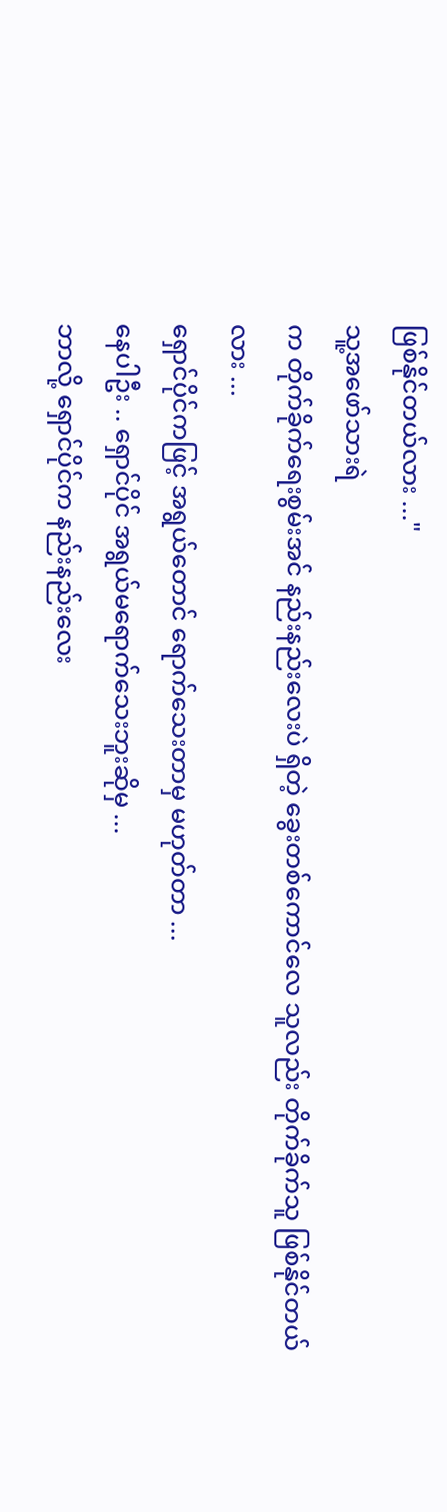ဖြစ်နိုင်တယ်လား ..."
သူ့အဖော်သားရဲ
က တိုက်ခိုက်ရေးစွမ်းအင် နည်းနည်းလေးပဲ ရှိတဲ့ ခွေးတစ်ကောင်လေ သူလည်း တိုက်ခိုက်သူ ဖြစ်နိုင်တယ်လား ...
ရှောင်ပိုင်ကဖြင့် အရွယ်တောင် ရောက်သေးတာမှ မဟုတ်တာ ...
နေပါဦး .. ရှောင်ပိုင် အရွယ်မရောက်သေးဘူးဆိုမှ ...
ဘာလို့ ရှောင်ပိုင်က နည်းနည်းလေး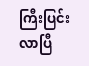ကြီးပြင်းလာပြီ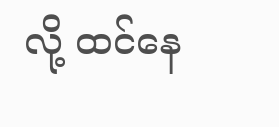လို့ ထင်နေ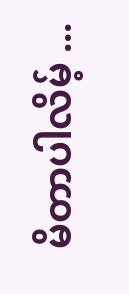မိတာပါလိမ့် ...